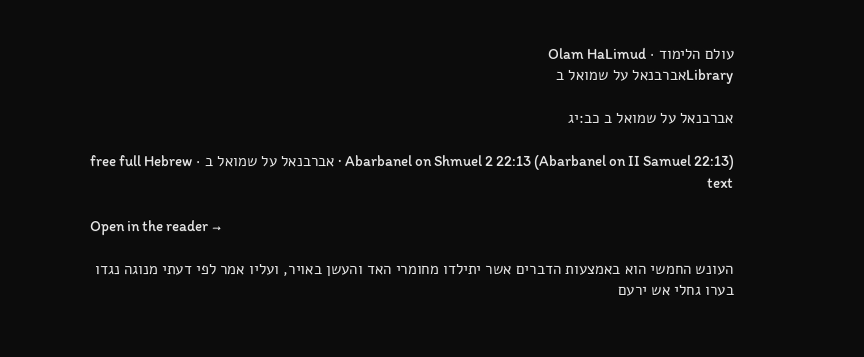עולם הלימוד · Olam HaLimud
Libraryאברבנאל על שמואל ב

אברבנאל על שמואל ב כב:יג

Abarbanel on Shmuel 2 22:13 (Abarbanel on II Samuel 22:13) · אברבנאל על שמואל ב · free full Hebrew text

Open in the reader →

העונש החמשי הוא באמצעות הדברים אשר יתילדו מחומרי האד והעשן באויר, ועליו אמר לפי דעתי מנוגה נגדו בערו גחלי אש ירעם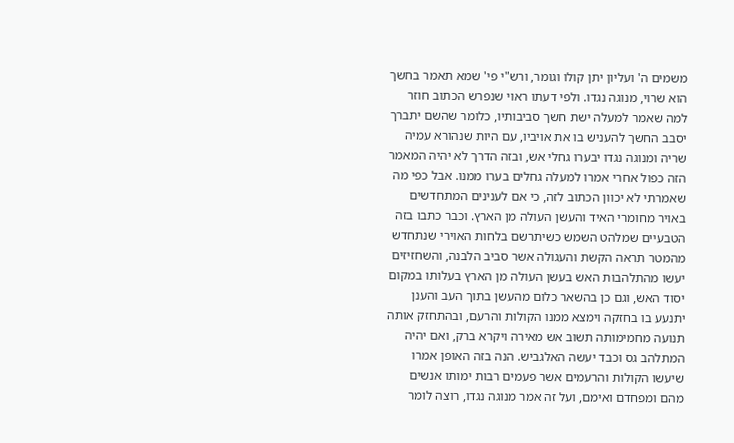משמים ה' ועליון יתן קולו וגומר, ורש"י פי' שמא תאמר בחשך הוא שרוי, מנוגה נגדו. ולפי דעתו ראוי שנפרש הכתוב חוזר למה שאמר למעלה ישת חשך סביבותיו, כלומר שהשם יתברך יסבב החשך להעניש בו את אויביו, עם היות שנהורא עמיה שריה ומנוגה נגדו יבערו גחלי אש, ובזה הדרך לא יהיה המאמר הזה כפול אחרי אמרו למעלה גחלים בערו ממנו. אבל כפי מה שאמרתי לא יכוון הכתוב לזה, כי אם לענינים המתחדשים באויר מחומרי האיד והעשן העולה מן הארץ. וכבר כתבו בזה הטבעיים שמלהט השמש כשיתרשם בלחות האוירי שנתחדש מהמטר תראה הקשת והעגולה אשר סביב הלבנה, והשחזיזים יעשו מהתלהבות האש בעשן העולה מן הארץ בעלותו במקום יסוד האש, וגם כן בהשאר כלום מהעשן בתוך העב והענן יתנעע בו בחזקה וימצא ממנו הקולות והרעם, ובהתחזק אותה תנועה מחמימותה תשוב אש מאירה ויקרא ברק, ואם יהיה המתלהב גס וכבד יעשה האלגביש. הנה בזה האופן אמרו שיעשו הקולות והרעמים אשר פעמים רבות ימותו אנשים מהם ומפחדם ואימם, ועל זה אמר מנוגה נגדו, רוצה לומר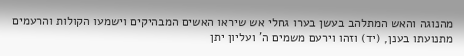מהנוגה והאש המתלהב בעשן בערו גחלי אש שיראו האשים המבהיקים וישמעו הקולות והרעמים מתנועתו בענן, (יד) וזהו וירעם משמים ה' ועליון יתן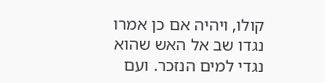קולו, ויהיה אם כן אמרו נגדו שב אל האש שהוא נגדי למים הנזכר. ועם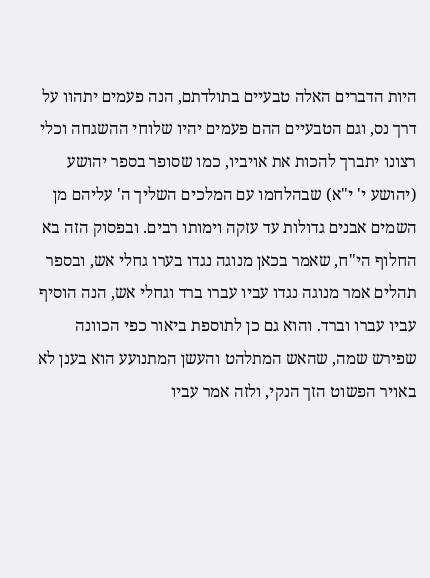היות הדברים האלה טבעיים בתולדתם, הנה פעמים יתהוו על דרך נס, וגם הטבעיים ההם פעמים יהיו שלוחי ההשגחה וכלי רצונו יתברך להכות את אויביו, כמו שסופר בספר יהושע (יהושע י' י"א) שבהלחמו עם המלכים השליך ה' עליהם מן השמים אבנים גדולות עד עזקה וימותו רבים. ובפסוק הזה בא החלוף הי"ח, שאמר בכאן מנוגה נגדו בערו גחלי אש, ובספר תהלים אמר מנוגה נגדו עביו עברו ברד וגחלי אש, הנה הוסיף עביו עברו וברד. והוא גם כן לתוספת ביאור כפי הכוונה שפירש שמה, שהאש המתלהט והעשן המתנועע הוא בענן לא באויר הפשוט הזך הנקי, ולזה אמר עביו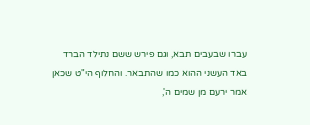עברו שבעבים תבא, וגם פירש ששם נתילד הברד באד העשני ההוא כמו שהתבאר. והחלוף הי"ט שכאן אמר ירעם מן שמים ה',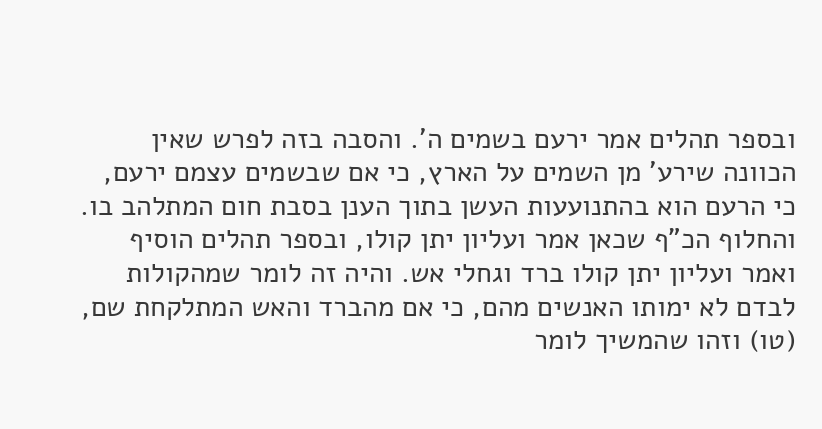ובספר תהלים אמר ירעם בשמים ה'. והסבה בזה לפרש שאין הכוונה שירע' מן השמים על הארץ, כי אם שבשמים עצמם ירעם, כי הרעם הוא בהתנועעות העשן בתוך הענן בסבת חום המתלהב בו. והחלוף הכ"ף שכאן אמר ועליון יתן קולו, ובספר תהלים הוסיף ואמר ועליון יתן קולו ברד וגחלי אש. והיה זה לומר שמהקולות לבדם לא ימותו האנשים מהם, כי אם מהברד והאש המתלקחת שם, (טו) וזהו שהמשיך לומר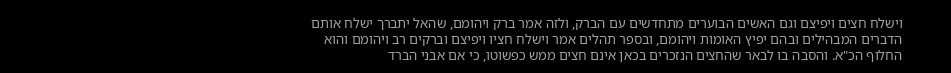וישלח חצים ויפיצם וגם האשים הבוערים מתחדשים עם הברק, ולזה אמר ברק ויהומם, שהאל יתברך ישלח אותם הדברים המבהילים ובהם יפיץ האומות ויהומם, ובספר תהלים אמר וישלח חציו ויפיצם וברקים רב ויהומם והוא החלוף הכ"א. והסבה בו לבאר שהחצים הנזכרים בכאן אינם חצים ממש כפשוטו, כי אם אבני הברד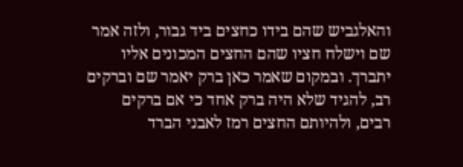והאלגביש שהם בידו כחצים ביד גבור, ולזה אמר שם וישלח חציו שהם החצים המכונים אליו יתברך. ובמקום שאמר כאן ברק יאמר שם וברקים רב, להגיד שלא היה ברק אחד כי אם ברקים רבים, ולהיותם החצים רמז לאבני הברד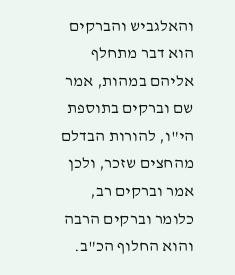והאלגביש והברקים הוא דבר מתחלף אליהם במהות, אמר שם וברקים בתוספת הי"ו, להורות הבדלם מהחצים שזכר, ולכן אמר וברקים רב, כלומר וברקים הרבה והוא החלוף הכ"ב.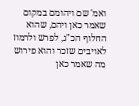ואמ' שם ויהומם במקום שאמר כאן ויהם, שהוא החלוף הכ"ג, לפרש ולרמוז לאויבים שזכר והוא פירוש מה שאמר כאן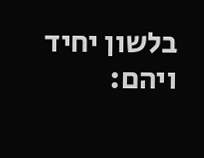בלשון יחיד ויהם: